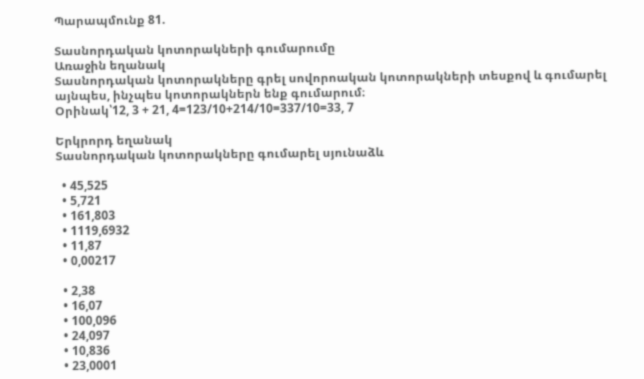Պարապմունք 81.

Տասնորդական կոտորակների գումարումը
Առաջին եղանակ
Տասնորդական կոտորակները գրել սովորոական կոտորակների տեսքով և գումարել այնպես, ինչպես կոտորակներն ենք գումարում։
Օրինակ՝12, 3 + 21, 4=123/10+214/10=337/10=33, 7

Երկրորդ եղանակ
Տասնորդական կոտորակները գումարել սյունաձև

  • 45,525
  • 5,721
  • 161,803
  • 1119,6932
  • 11,87
  • 0,00217

  • 2,38
  • 16,07
  • 100,096
  • 24,097
  • 10,836
  • 23,0001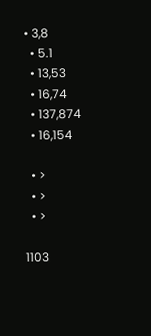• 3,8
  • 5.1
  • 13,53
  • 16,74
  • 137,874
  • 16,154

  • >
  • >
  • >

1103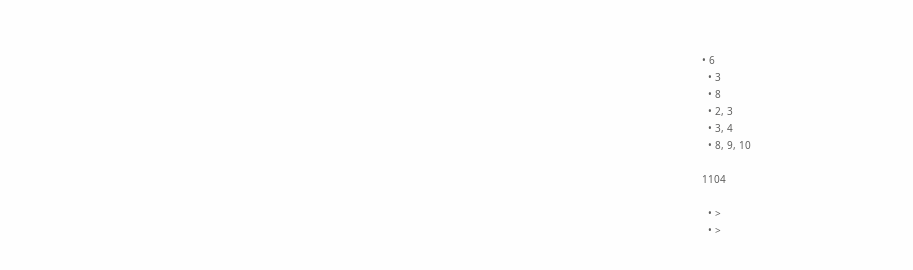• 6
  • 3
  • 8
  • 2, 3
  • 3, 4
  • 8, 9, 10

1104

  • >
  • >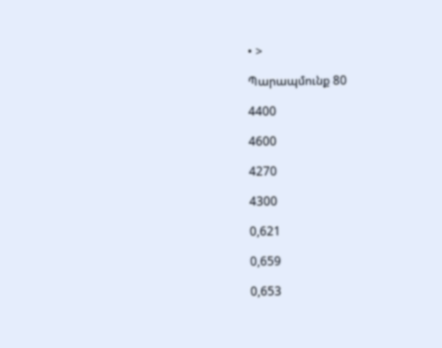• >

Պարապմունք 80

4400

4600

4270

4300

0,621

0,659

0,653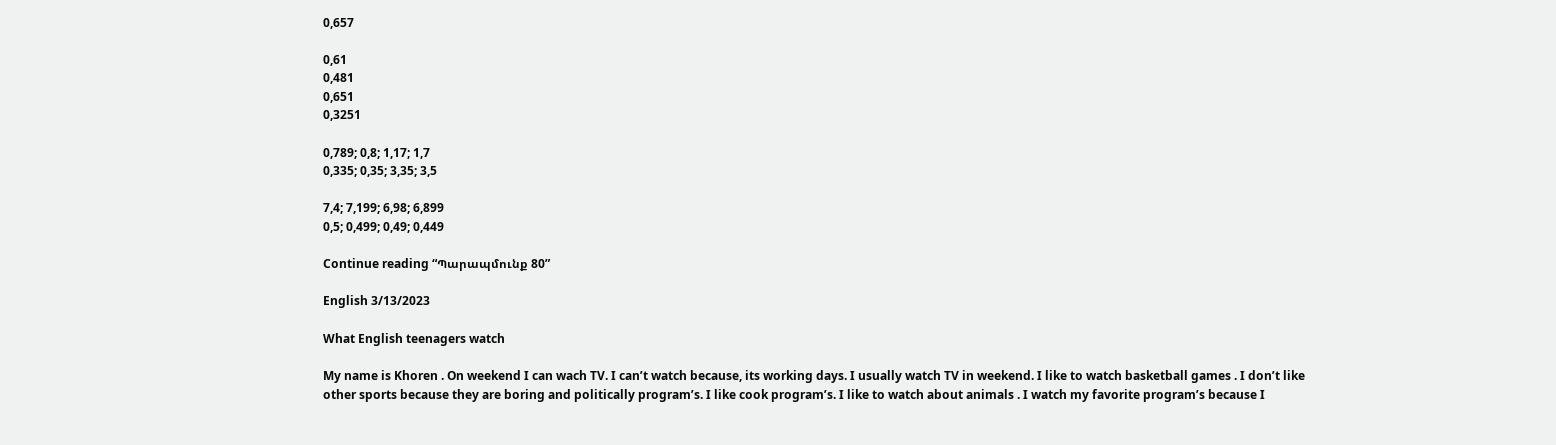0,657

0,61
0,481
0,651
0,3251

0,789; 0,8; 1,17; 1,7
0,335; 0,35; 3,35; 3,5

7,4; 7,199; 6,98; 6,899
0,5; 0,499; 0,49; 0,449

Continue reading “Պարապմունք 80”

English 3/13/2023

What English teenagers watch

My name is Khoren . On weekend I can wach TV. I can’t watch because, its working days. I usually watch TV in weekend. I like to watch basketball games . I don’t like other sports because they are boring and politically program’s. I like cook program’s. I like to watch about animals . I watch my favorite program’s because I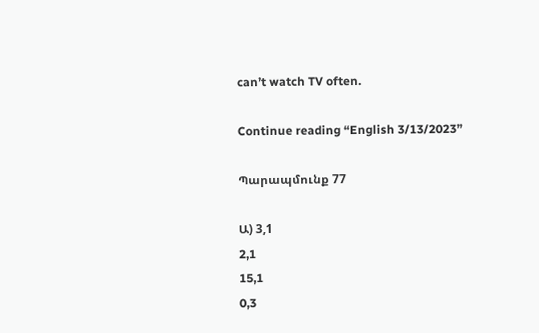can’t watch TV often.

Continue reading “English 3/13/2023”

Պարապմունք 77

Ա) 3,1
2,1
15,1
0,3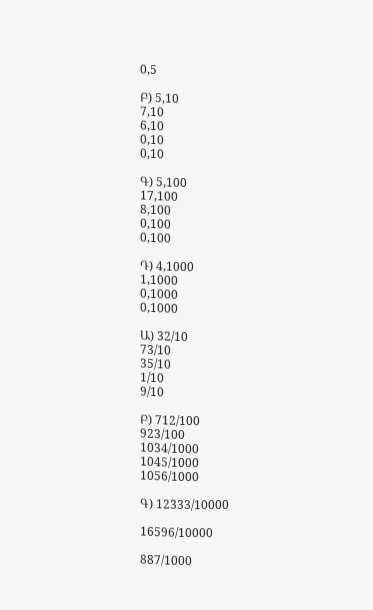0,5

Բ) 5,10
7,10
6,10
0,10
0,10

Գ) 5,100
17,100
8,100
0,100
0,100

Դ) 4,1000
1,1000
0,1000
0,1000

Ա) 32/10
73/10
35/10
1/10
9/10

Բ) 712/100
923/100
1034/1000
1045/1000
1056/1000

Գ) 12333/10000

16596/10000

887/1000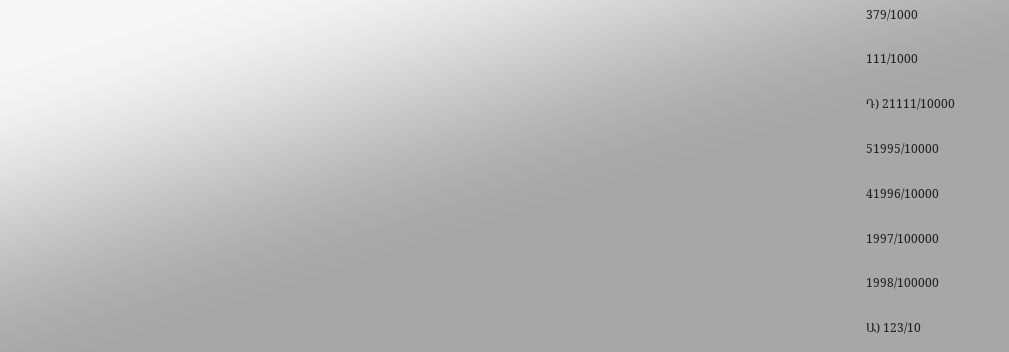379/1000

111/1000

Դ) 21111/10000

51995/10000

41996/10000

1997/100000

1998/100000

Ա) 123/10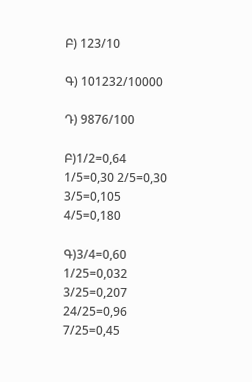Բ) 123/10

Գ) 101232/10000

Դ) 9876/100

Բ)1/2=0,64 1/5=0,30 2/5=0,30 3/5=0,105 4/5=0,180

Գ)3/4=0,60 1/25=0,032 3/25=0,207 24/25=0,96 7/25=0,45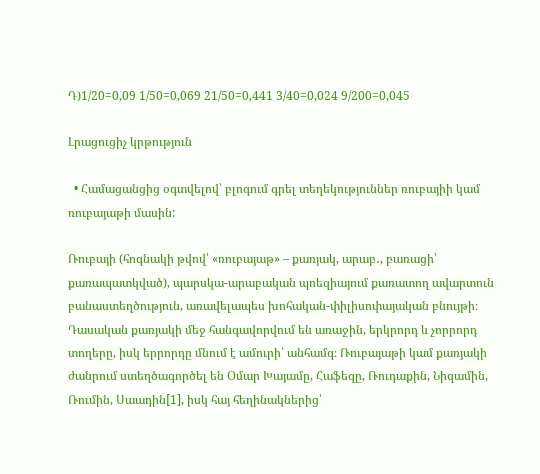Դ)1/20=0,09 1/50=0,069 21/50=0,441 3/40=0,024 9/200=0,045

Լրացուցիչ կրթություն

  • Համացանցից օգտվելով՝ բլոգում գրել տեղեկություններ ռուբայիի կամ ռուբայաթի մասին:

Ռուբայի (հոգնակի թվով՝ «ռուբայաթ» – քառյակ, արաբ․, բառացի՝ քառապատկված), պարսկա-արաբական պոեզիայում քառատող ավարտուն բանաստեղծություն, առավելապես խոհական-փիլիսոփայական բնույթի։ Դասական քառյակի մեջ հանգավորվում են առաջին, երկրորդ և չորրորդ տողերը, իսկ երրորդը մնում է ամուրի՝ անհամգ։ Ռուբայաթի կամ քառյակի ժանրում ստեղծագործել են Օմար Խայամը, Հաֆեզը, Ռուդաքին, Նիզամին, Ռումին, Սաադին[1], իսկ հայ հեղինակներից՝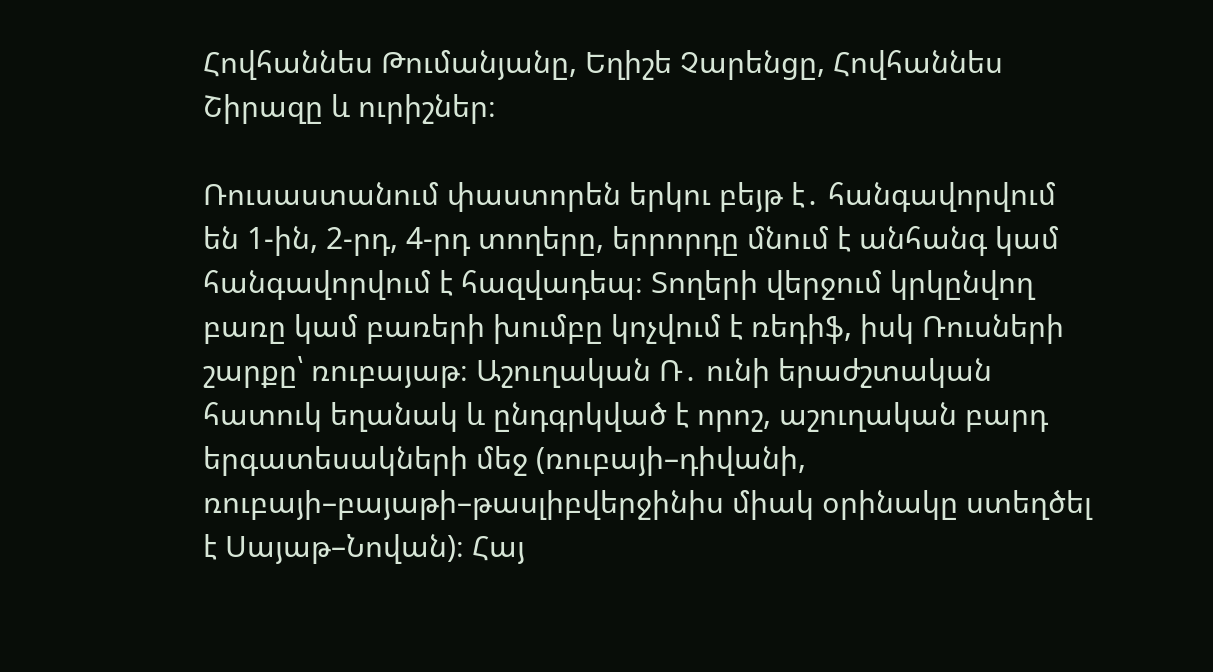Հովհաննես Թումանյանը, Եղիշե Չարենցը, Հովհաննես Շիրազը և ուրիշներ։

Ռուսաստանում փաստորեն երկու բեյթ է․ հանգավորվում են 1-ին, 2-րդ, 4-րդ տողերը, երրորդը մնում է անհանգ կամ հանգավորվում է հազվադեպ։ Տողերի վերջում կրկընվող բառը կամ բառերի խումբը կոչվում է ռեդիֆ, իսկ Ռուսների շարքը՝ ռուբայաթ։ Աշուղական Ռ․ ունի երաժշտական հատուկ եղանակ և ընդգրկված է որոշ, աշուղական բարդ երգատեսակների մեջ (ռուբայի–դիվանի, ռուբայի–բայաթի–թասլիբվերջինիս միակ օրինակը ստեղծել է Սայաթ–Նովան)։ Հայ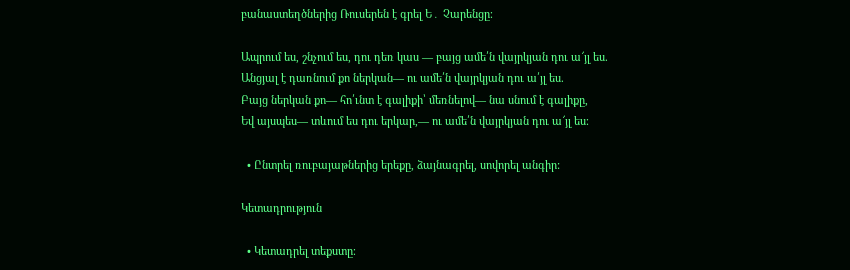բանաստեղծներից Ռուսերեն է գրել Ե․ Չարենցը։

Ապրում ես, շնչում ես, դու դեռ կաս — բայց ամե՛ն վայրկյան դու ա՜յլ ես.
Անցյալ է դառնում քո ներկան— ու ամե՛ն վայրկյան դու ա՛յլ ես.
Բայց ներկան քո— հո՛ւնտ է գալիքի՝ մեռնելով— նա սնում է գալիքը,
Եվ այսպես— տևում ես դու երկար,— ու ամե՛ն վայրկյան դու ա՜յլ ես։

  • Ընտրել ռուբայաթներից երեքը, ձայնագրել, սովորել անգիր:

Կետադրություն

  • Կետադրել տեքստը։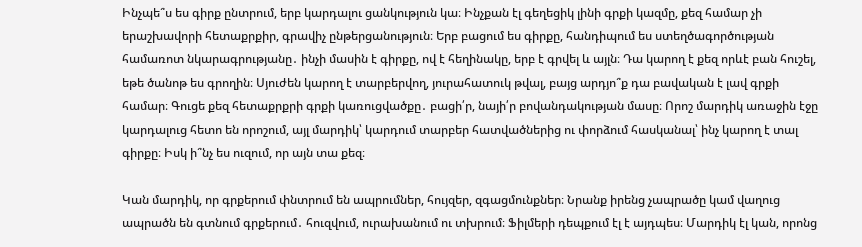Ինչպե՞ս ես գիրք ընտրում, երբ կարդալու ցանկություն կա։ Ինչքան էլ գեղեցիկ լինի գրքի կազմը, քեզ համար չի երաշխավորի հետաքրքիր, գրավիչ ընթերցանություն։ Երբ բացում ես գիրքը, հանդիպում ես ստեղծագործության համառոտ նկարագրությանը․ ինչի մասին է գիրքը, ով է հեղինակը, երբ է գրվել և այլն։ Դա կարող է քեզ որևէ բան հուշել, եթե ծանոթ ես գրողին։ Սյուժեն կարող է տարբերվող, յուրահատուկ թվալ, բայց արդյո՞ք դա բավական է լավ գրքի համար։ Գուցե քեզ հետաքրքրի գրքի կառուցվածքը․ բացի՛ր, նայի՛ր բովանդակության մասը։ Որոշ մարդիկ առաջին էջը կարդալուց հետո են որոշում, այլ մարդիկ՝ կարդում տարբեր հատվածներից ու փորձում հասկանալ՝ ինչ կարող է տալ գիրքը։ Իսկ ի՞նչ ես ուզում, որ այն տա քեզ։

Կան մարդիկ, որ գրքերում փնտրում են ապրումներ, հույզեր, զգացմունքներ։ Նրանք իրենց չապրածը կամ վաղուց ապրածն են գտնում գրքերում․ հուզվում, ուրախանում ու տխրում։ Ֆիլմերի դեպքում էլ է այդպես։ Մարդիկ էլ կան, որոնց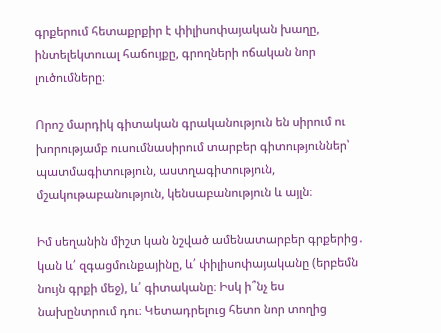գրքերում հետաքրքիր է փիլիսոփայական խաղը, ինտելեկտուալ հաճույքը, գրողների ոճական նոր լուծումները։

Որոշ մարդիկ գիտական գրականություն են սիրում ու խորությամբ ուսումնասիրում տարբեր գիտություններ՝ պատմագիտություն, աստղագիտություն, մշակութաբանություն, կենսաբանություն և այլն։

Իմ սեղանին միշտ կան նշված ամենատարբեր գրքերից․ կան և՛ զգացմունքայինը, և՛ փիլիսոփայականը (երբեմն նույն գրքի մեջ), և՛ գիտականը։ Իսկ ի՞նչ ես նախընտրում դու։ Կետադրելուց հետո նոր տողից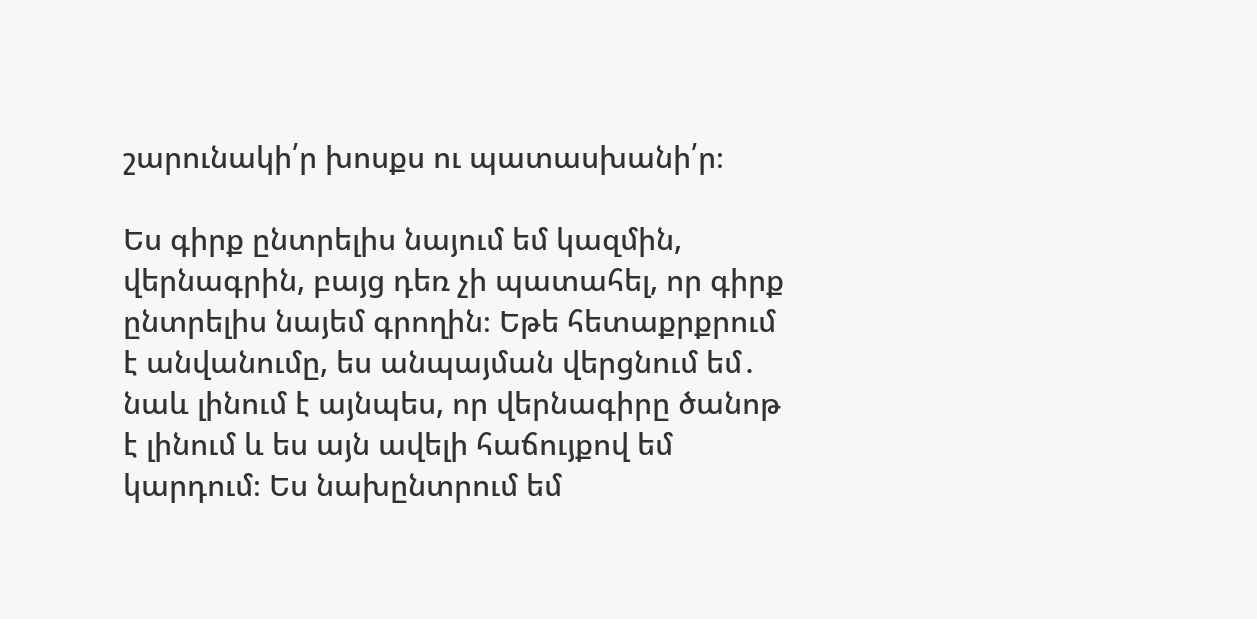շարունակի՛ր խոսքս ու պատասխանի՛ր։

Ես գիրք ընտրելիս նայում եմ կազմին, վերնագրին, բայց դեռ չի պատահել, որ գիրք ընտրելիս նայեմ գրողին։ Եթե հետաքրքրում է անվանումը, ես անպայման վերցնում եմ․ նաև լինում է այնպես, որ վերնագիրը ծանոթ է լինում և ես այն ավելի հաճույքով եմ կարդում։ Ես նախընտրում եմ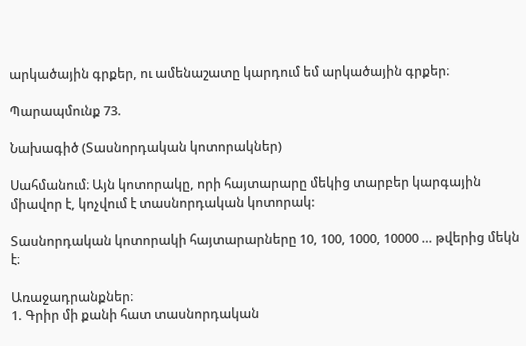արկածային գրքեր, ու ամենաշատը կարդում եմ արկածային գրքեր։

Պարապմունք 73.

Նախագիծ (Տասնորդական կոտորակներ)

Սահմանում։ Այն կոտորակը, որի հայտարարը մեկից տարբեր կարգային միավոր է, կոչվում է տասնորդական կոտորակ:

Տասնորդական կոտորակի հայտարարները 10, 100, 1000, 10000 … թվերից մեկն է։

Առաջադրանքներ։
1. Գրիր մի քանի հատ տասնորդական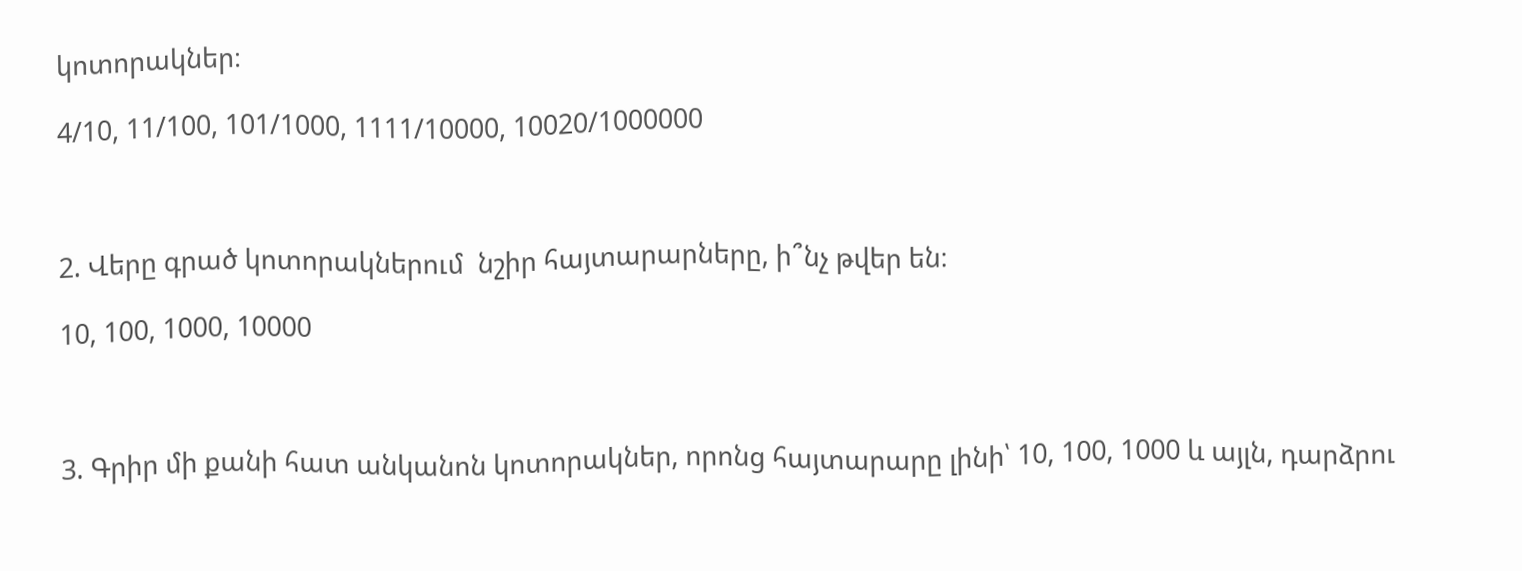կոտորակներ։

4/10, 11/100, 101/1000, 1111/10000, 10020/1000000



2. Վերը գրած կոտորակներում  նշիր հայտարարները, ի՞նչ թվեր են։

10, 100, 1000, 10000



3. Գրիր մի քանի հատ անկանոն կոտորակներ, որոնց հայտարարը լինի՝ 10, 100, 1000 և այլն, դարձրու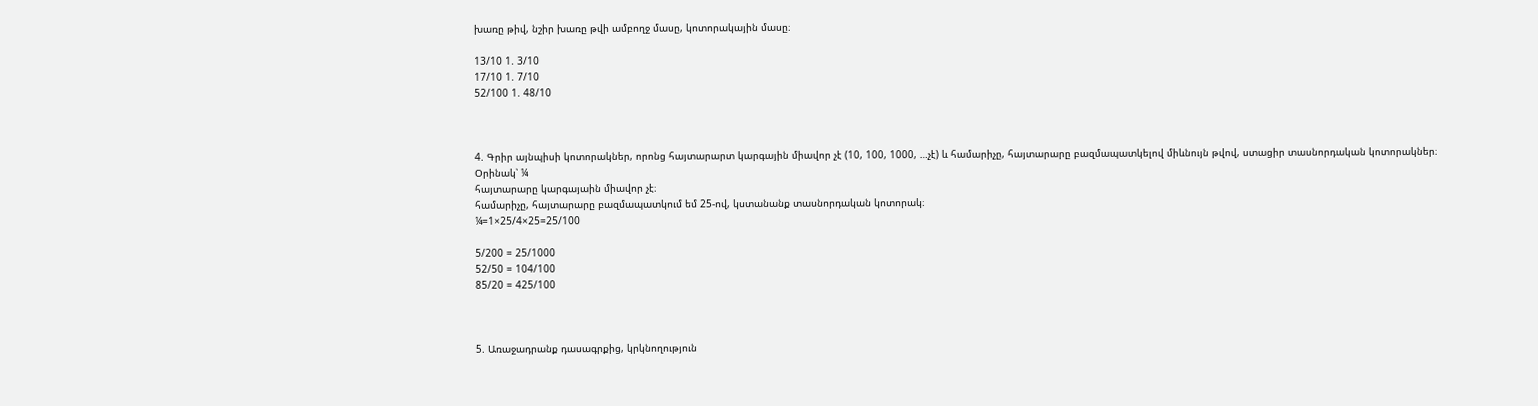խառը թիվ, նշիր խառը թվի ամբողջ մասը, կոտորակային մասը։

13/10 1. 3/10
17/10 1. 7/10
52/100 1. 48/10



4. Գրիր այնպիսի կոտորակներ, որոնց հայտարարտ կարգային միավոր չէ (10, 100, 1000, …չէ) և համարիչը, հայտարարը բազմապատկելով միևնույն թվով, ստացիր տասնորդական կոտորակներ։
Օրինակ՝ ¼
հայտարարը կարգայաին միավոր չէ։
համարիչը, հայտարարը բազմապատկում եմ 25-ով, կստանանք տասնորդական կոտորակ։
¼=1×25/4×25=25/100

5/200 = 25/1000
52/50 = 104/100
85/20 = 425/100



5. Առաջադրանք դասագրքից, կրկնողություն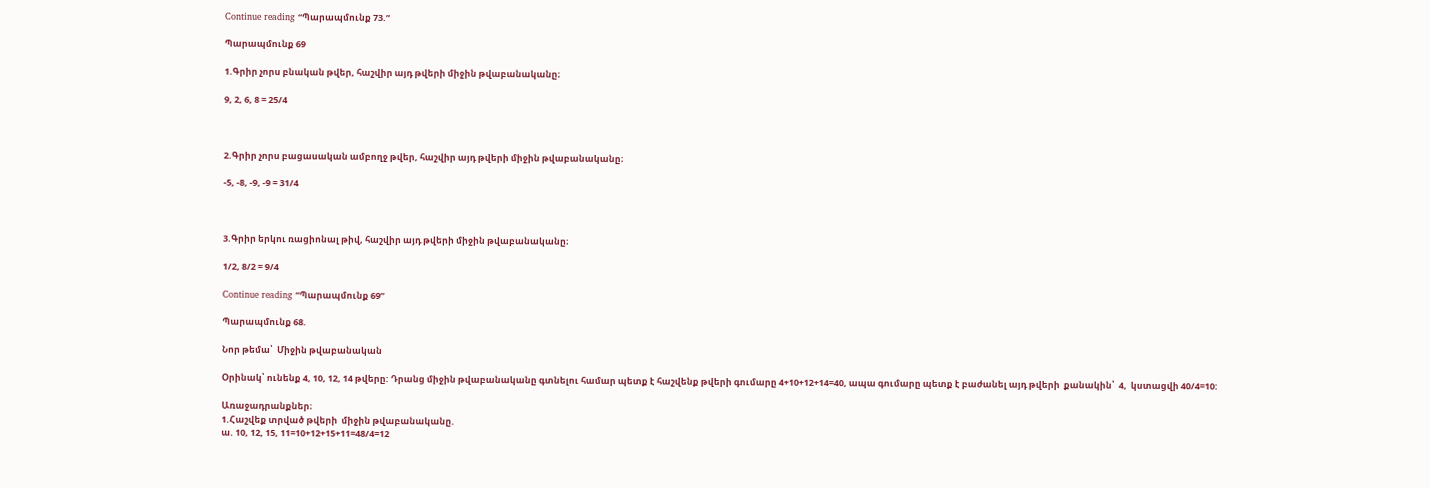Continue reading “Պարապմունք 73.”

Պարապմունք 69

1.Գրիր չորս բնական թվեր, հաշվիր այդ թվերի միջին թվաբանականը։

9, 2, 6, 8 = 25/4



2.Գրիր չորս բացասական ամբողջ թվեր, հաշվիր այդ թվերի միջին թվաբանականը։

-5, -8, -9, -9 = 31/4



3.Գրիր երկու ռացիոնալ թիվ, հաշվիր այդ թվերի միջին թվաբանականը։

1/2, 8/2 = 9/4

Continue reading “Պարապմունք 69”

Պարապմունք 68.

Նոր թեմա՝  Միջին թվաբանական

Օրինակ՝ ունենք 4, 10, 12, 14 թվերը: Դրանց միջին թվաբանականը գտնելու համար պետք է հաշվենք թվերի գումարը 4+10+12+14=40, ապա գումարը պետք է բաժանել այդ թվերի  քանակին՝  4,  կստացվի 40/4=10:

Առաջադրանքներ։
1.Հաշվեք տրված թվերի  միջին թվաբանականը.
ա. 10, 12, 15, 11=10+12+15+11=48/4=12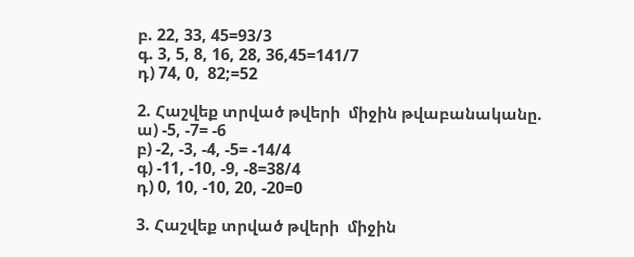բ. 22, 33, 45=93/3
գ. 3, 5, 8, 16, 28, 36,45=141/7
դ) 74, 0,  82;=52

2. Հաշվեք տրված թվերի  միջին թվաբանականը.
ա) -5, -7= -6
բ) -2, -3, -4, -5= -14/4
գ) -11, -10, -9, -8=38/4
դ) 0, 10, -10, 20, -20=0

3. Հաշվեք տրված թվերի  միջին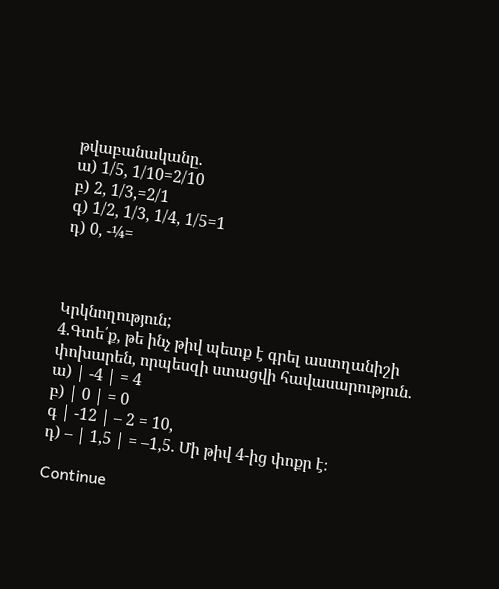թվաբանականը.
ա) 1/5, 1/10=2/10
բ) 2, 1/3,=2/1
գ) 1/2, 1/3, 1/4, 1/5=1
դ) 0, -¼=



Կրկնողություն;
4.Գտե՛ք, թե ինչ թիվ պետք է գրել աստղանիշի փոխարեն, որպեսզի ստացվի հավասարություն.
ա) | -4 | = 4
բ) | 0 | = 0
գ | -12 | – 2 = 10,
դ) – | 1,5 | = –1,5. Մի թիվ 4-ից փոքր է։

Continue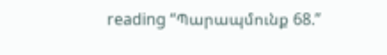reading “Պարապմունք 68.”